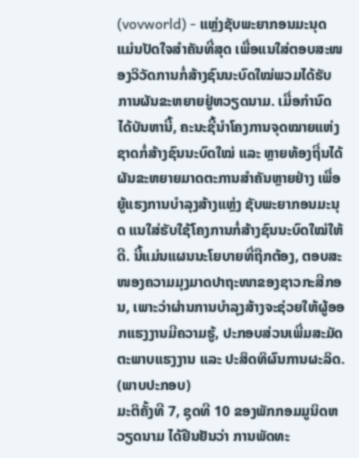(vovworld) - ແຫຼ່ງຊັບພະຍາກອນມະນຸດ ແມ່ນປັດໃຈສຳຄັນທີ່ສຸດ ເພື່ອແນໃສ່ຕອບສະໜອງວິວັດການກໍ່ສ້າງຊົນນະບົດໃໝ່ພວມໄດ້ຮັບການຜັນຂະຫຍາຍຢູ່ຫວຽດນາມ. ເມື່ອກຳນົດໄດ້ບັນຫານີ້, ຄະນະຊີ້ນຳໂຄງການຈຸດໝາຍແຫ່ງຊາດກໍ່ສ້າງຊົນນະບົດໃໝ່ ແລະ ຫຼາຍທ້ອງຖີ່ນໄດ້ຜັນຂະຫຍາຍມາດຕະການສຳຄັນຫຼາຍຢ່າງ ເພື່ອຍູ້ແຮງການບຳລຸງສ້າງແຫຼ່ງ ຊັບພະຍາກອນມະນຸດ ແນໃສ່ຮັບໃຊ້ໂຄງການກໍ່ສ້າງຊົນນະບົດໃໝ່ໃຫ້ດີ. ນີ້ແມ່ນແຜນນະໂຍບາຍທີ່ຖືກຕ້ອງ, ຕອບສະໜອງຄວາມມຸງມາດປາຖະໜາຂອງຊາວກະສີກອນ, ເພາະວ່າຜ່ານການບຳລຸງສ້າງຈະຊ່ວຍໃຫ້ຜູ້ອອກແຮງງານມີຄວາມຮູ້, ປະກອບສ່ວນເພີ່ມສະມັດຕະພາບແຮງງານ ແລະ ປະສິດທິຜົນການຜະລິດ.
(ພາບປະກອບ)
ມະຕິຄັ້ງທີ 7, ຊຸດທີ 10 ຂອງພັກກອມມູນິດຫວຽດນາມ ໄດ້ຢືນຢັນວ່າ ການພັດທະ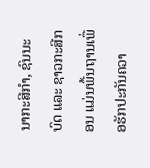ນາກະສີກຳ, ຊົນນະບົດ ແລະ ຊາວກະສີກອນ ແມ່ນພື້ນຖານເພື່ອຮັກປະກັນຄວາ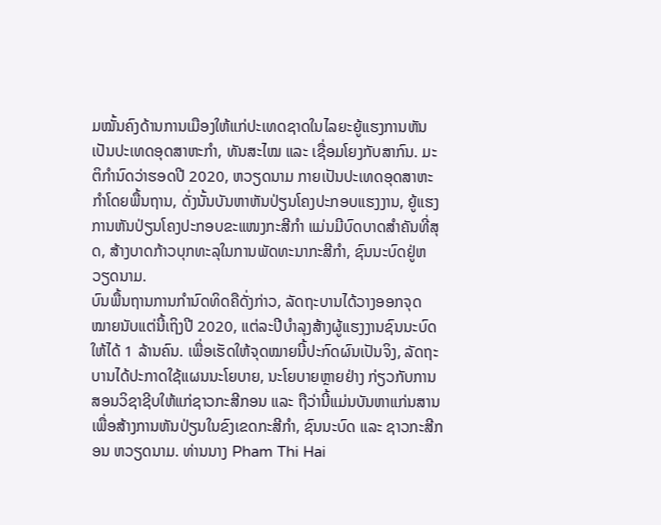ມໝັ້ນຄົງດ້ານການເມືອງໃຫ້ແກ່ປະເທດຊາດໃນໄລຍະຍູ້ແຮງການຫັນເປັນປະເທດອຸດສາຫະກຳ, ທັນສະໄໝ ແລະ ເຊື່ອມໂຍງກັບສາກົນ. ມະຕິກຳນົດວ່າຮອດປີ 2020, ຫວຽດນາມ ກາຍເປັນປະເທດອຸດສາຫະກຳໂດຍພື້ນຖານ, ດັ່ງນັ້ນບັນຫາຫັນປ່ຽນໂຄງປະກອບແຮງງານ, ຍູ້ແຮງການຫັນປ່ຽນໂຄງປະກອບຂະແໜງກະສີກຳ ແມ່ນມີບົດບາດສຳຄັນທີ່ສຸດ, ສ້າງບາດກ້າວບຸກທະລຸໃນການພັດທະນາກະສີກຳ, ຊົນນະບົດຢູ່ຫວຽດນາມ.
ບົນພື້ນຖານການກຳນົດທິດຄືດັ່ງກ່າວ, ລັດຖະບານໄດ້ວາງອອກຈຸດ ໝາຍນັບແຕ່ນີ້ເຖິງປີ 2020, ແຕ່ລະປີບຳລຸງສ້າງຜູ້ແຮງງານຊົນນະບົດໃຫ້ໄດ້ 1 ລ້ານຄົນ. ເພື່ອເຮັດໃຫ້ຈຸດໝາຍນີ້ປະກົດຜົນເປັນຈິງ, ລັດຖະບານໄດ້ປະກາດໃຊ້ແຜນນະໂຍບາຍ, ນະໂຍບາຍຫຼາຍຢ່າງ ກ່ຽວກັບການສອນວິຊາຊີບໃຫ້ແກ່ຊາວກະສີກອນ ແລະ ຖືວ່ານີ້ແມ່ນບັນຫາແກ່ນສານເພື່ອສ້າງການຫັນປ່ຽນໃນຂົງເຂດກະສີກຳ, ຊົນນະບົດ ແລະ ຊາວກະສີກອນ ຫວຽດນາມ. ທ່ານນາງ Pham Thi Hai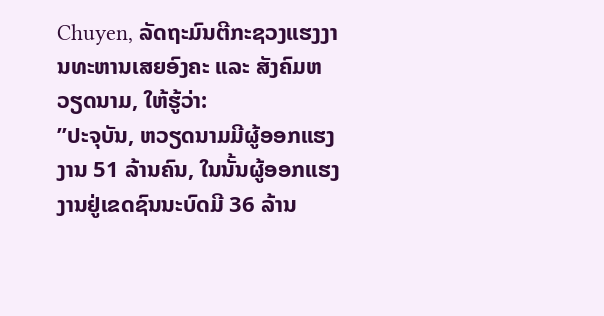Chuyen, ລັດຖະມົນຕີກະຊວງແຮງງານທະຫານເສຍອົງຄະ ແລະ ສັງຄົມຫວຽດນາມ, ໃຫ້ຮູ້ວ່າ:
”ປະຈຸບັນ, ຫວຽດນາມມີຜູ້ອອກແຮງງານ 51 ລ້ານຄົນ, ໃນນັ້ນຜູ້ອອກແຮງງານຢູ່ເຂດຊົນນະບົດມີ 36 ລ້ານ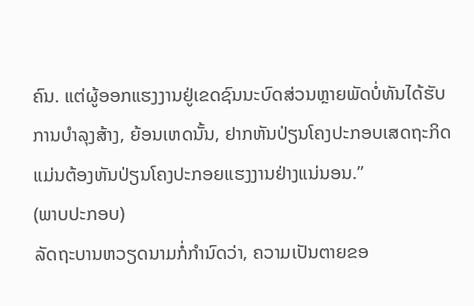ຄົນ. ແຕ່ຜູ້ອອກແຮງງານຢູ່ເຂດຊົນນະບົດສ່ວນຫຼາຍພັດບໍ່ທັນໄດ້ຮັບການບຳລຸງສ້າງ, ຍ້ອນເຫດນັ້ນ, ຢາກຫັນປ່ຽນໂຄງປະກອບເສດຖະກິດ ແມ່ນຕ້ອງຫັນປ່ຽນໂຄງປະກອຍແຮງງານຢ່າງແນ່ນອນ.”
(ພາບປະກອບ)
ລັດຖະບານຫວຽດນາມກໍ່ກຳນົດວ່າ, ຄວາມເປັນຕາຍຂອ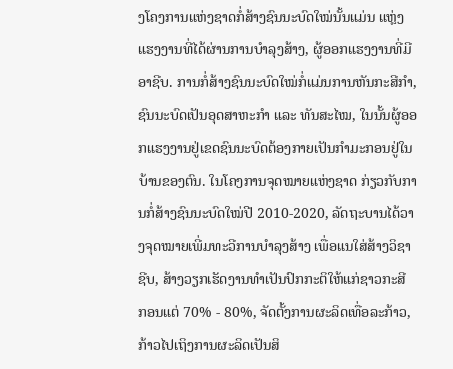ງໂຄງການແຫ່ງຊາດກໍ່ສ້າງຊົນນະບົດໃໝ່ນັ້ນແມ່ນ ແຫຼ່ງແຮງງານທີ່ໄດ້ຜ່ານການບຳລຸງສ້າງ, ຜູ້ອອກແຮງງານທີ່ມີອາຊີບ. ການກໍ່ສ້າງຊົນນະບົດໃໝ່ກໍ່ແມ່ນການຫັນກະສີກຳ, ຊົນນະບົດເປັນອຸດສາຫະກຳ ແລະ ທັນສະໄໝ, ໃນນັ້ນຜູ້ອອກແຮງງານຢູ່ເຂດຊົນນະບົດຕ້ອງກາຍເປັນກຳມະກອນຢູ່ໃນບ້ານຂອງຕົນ. ໃນໂຄງການຈຸດໝາຍແຫ່ງຊາດ ກ່ຽວກັບການກໍ່ສ້າງຊົນນະບົດໃໝ່ປີ 2010-2020, ລັດຖະບານໄດ້ວາງຈຸດໝາຍເພີ່ມທະວີການບຳລຸງສ້າງ ເພື່ອແນໃສ່ສ້າງວິຊາຊີບ, ສ້າງວຽກເຮັດງານທຳເປັນປົກກະຕິໃຫ້ແກ່ຊາວກະສີ ກອນແຕ່ 70% - 80%, ຈັດຕັ້ງການຜະລິດເທື່ອລະກ້າວ, ກ້າວໄປເຖິງການຜະລິດເປັນສິ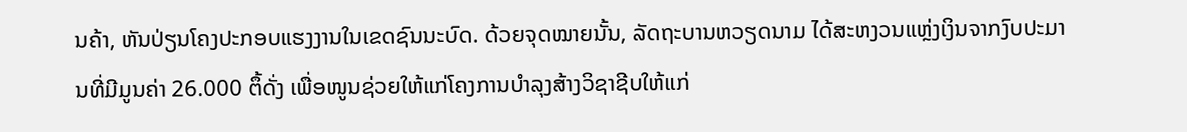ນຄ້າ, ຫັນປ່ຽນໂຄງປະກອບແຮງງານໃນເຂດຊົນນະບົດ. ດ້ວຍຈຸດໝາຍນັ້ນ, ລັດຖະບານຫວຽດນາມ ໄດ້ສະຫງວນແຫຼ່ງເງິນຈາກງົບປະມານທີ່ມີມູນຄ່າ 26.000 ຕຶ້ດັ່ງ ເພື່ອໜູນຊ່ວຍໃຫ້ແກ່ໂຄງການບຳລຸງສ້າງວິຊາຊີບໃຫ້ແກ່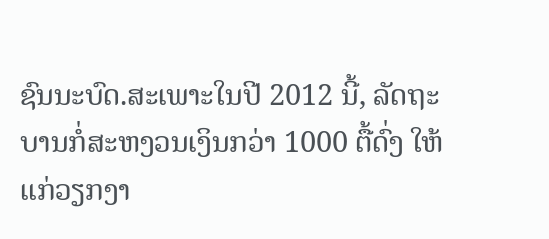ຊົນນະບົດ.ສະເພາະໃນປີ 2012 ນີ້, ລັດຖະບານກໍ່ສະຫງວນເງິນກວ່າ 1000 ຕື້ດົ່ງ ໃຫ້ແກ່ວຽກງາ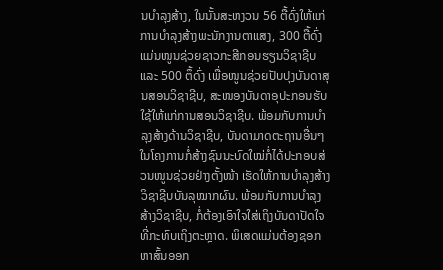ນບຳລຸງສ້າງ, ໃນນັ້ນສະຫງວນ 56 ຕື້ດົ່ງໃຫ້ແກ່ການບຳລຸງສ້າງພະນັກງານຕາແສງ, 300 ຕື້ດົ່ງແມ່ນໜູນຊ່ວຍຊາວກະສີກອນຮຽນວິຊາຊີບ ແລະ 500 ຕຶ້ດົ່ງ ເພື່ອໜູນຊ່ວຍປັບປຸງບັນດາສຸນສອນວິຊາຊີບ, ສະໜອງບັນດາອຸປະກອນຮັບໃຊ້ໃຫ້ແກ່ການສອນວິຊາຊີບ. ພ້ອມກັບການບຳລຸງສ້າງດ້ານວິຊາຊີບ, ບັນດາມາດຕະຖານອື່ນໆໃນໂຄງການກໍ່ສ້າງຊົນນະບົດໃໝ່ກໍ່ໄດ້ປະກອບສ່ວນໜູນຊ່ວຍຢ່າງຕັ້ງໜ້າ ເຮັດໃຫ້ການບຳລຸງສ້າງວິຊາຊີບບັນລຸໝາກຜົນ. ພ້ອມກັບການບຳລຸງສ້າງວິຊາຊີບ, ກໍ່ຕ້ອງເອົາໃຈໃສ່ເຖິງບັນດາປັດໃຈທີ່ກະທົບເຖິງຕະຫຼາດ. ພິເສດແມ່ນຕ້ອງຊອກຫາສົ້ນອອກ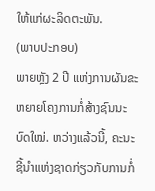ໃຫ້ແກ່ຜະລິດຕະພັນ.
(ພາບປະກອບ)
ພາຍຫຼັງ 2 ປີ ແຫ່ງການຜັນຂະຫຍາຍໂຄງການກໍ່ສ້າງຊົນນະບົດໃໝ່. ຫວ່າງແລ້ວນີ້, ຄະນະຊີ້ນຳແຫ່ງຊາດກ່ຽວກັບການກໍ່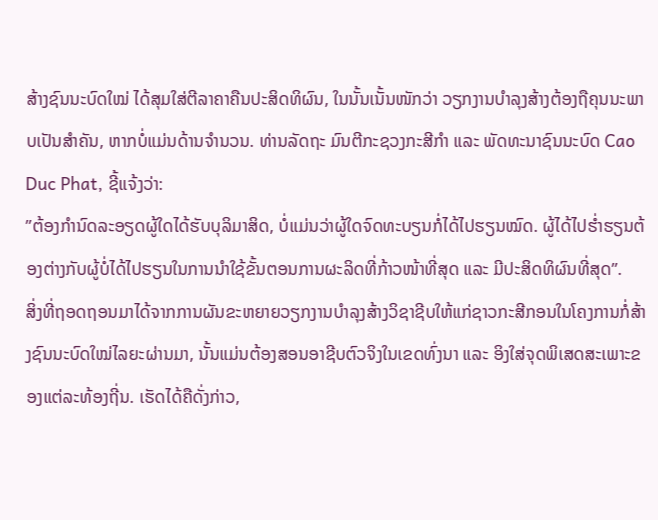ສ້າງຊົນນະບົດໃໝ່ ໄດ້ສຸມໃສ່ຕີລາຄາຄືນປະສິດທິຜົນ, ໃນນັ້ນເນັ້ນໜັກວ່າ ວຽກງານບຳລຸງສ້າງຕ້ອງຖືຄຸນນະພາບເປັນສຳຄັນ, ຫາກບໍ່ແມ່ນດ້ານຈຳນວນ. ທ່ານລັດຖະ ມົນຕີກະຊວງກະສີກຳ ແລະ ພັດທະນາຊົນນະບົດ Cao Duc Phat, ຊີ້ແຈ້ງວ່າ:
”ຕ້ອງກຳນົດລະອຽດຜູ້ໃດໄດ້ຮັບບຸລິມາສິດ, ບໍ່ແມ່ນວ່າຜູ້ໃດຈົດທະບຽນກໍ່ໄດ້ໄປຮຽນໝົດ. ຜູ້ໄດ້ໄປຮ່ຳຮຽນຕ້ອງຕ່າງກັບຜູ້ບໍ່ໄດ້ໄປຮຽນໃນການນຳໃຊ້ຂັ້ນຕອນການຜະລິດທີ່ກ້າວໜ້າທີ່ສຸດ ແລະ ມີປະສິດທິຜົນທີ່ສຸດ”.
ສິ່ງທີ່ຖອດຖອນມາໄດ້ຈາກການຜັນຂະຫຍາຍວຽກງານບຳລຸງສ້າງວິຊາຊີບໃຫ້ແກ່ຊາວກະສີກອນໃນໂຄງການກໍ່ສ້າງຊົນນະບົດໃໝ່ໄລຍະຜ່ານມາ, ນັ້ນແມ່ນຕ້ອງສອນອາຊີບຕົວຈິງໃນເຂດທົ່ງນາ ແລະ ອິງໃສ່ຈຸດພິເສດສະເພາະຂອງແຕ່ລະທ້ອງຖີ່ນ. ເຮັດໄດ້ຄືດັ່ງກ່າວ,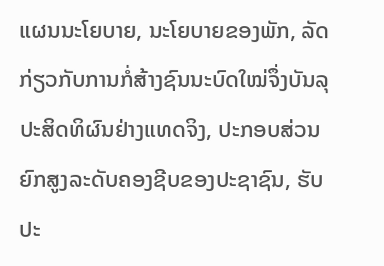ແຜນນະໂຍບາຍ, ນະໂຍບາຍຂອງພັກ, ລັດ ກ່ຽວກັບການກໍ່ສ້າງຊົນນະບົດໃໝ່ຈຶ່ງບັນລຸປະສິດທິຜົນຢ່າງແທດຈິງ, ປະກອບສ່ວນຍົກສູງລະດັບຄອງຊີບຂອງປະຊາຊົນ, ຮັບປະ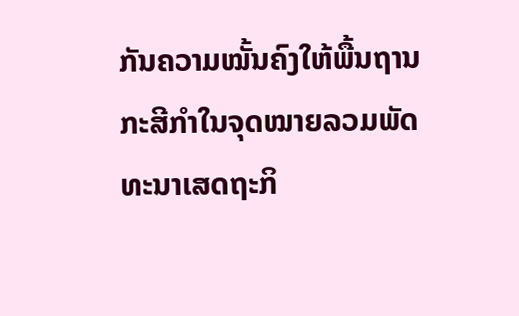ກັນຄວາມໝັ້ນຄົງໃຫ້ພື້ນຖານກະສີກຳໃນຈຸດໝາຍລວມພັດທະນາເສດຖະກິ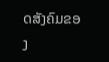ດສັງຄົມຂອງ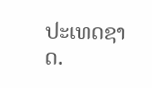ປະເທດຊາດ.